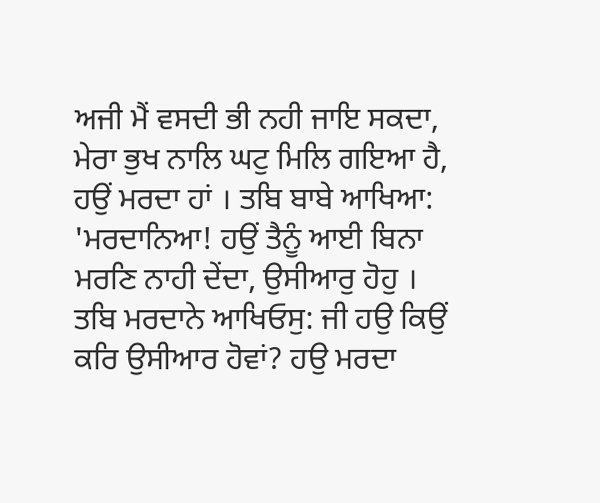ਅਜੀ ਮੈਂ ਵਸਦੀ ਭੀ ਨਹੀ ਜਾਇ ਸਕਦਾ, ਮੇਰਾ ਭੁਖ ਨਾਲਿ ਘਟੁ ਮਿਲਿ ਗਇਆ ਹੈ, ਹਉਂ ਮਰਦਾ ਹਾਂ । ਤਬਿ ਬਾਬੇ ਆਖਿਆ: 'ਮਰਦਾਨਿਆ! ਹਉਂ ਤੈਨੂੰ ਆਈ ਬਿਨਾ ਮਰਣਿ ਨਾਹੀ ਦੇਂਦਾ, ਉਸੀਆਰੁ ਹੋਹੁ ।
ਤਬਿ ਮਰਦਾਨੇ ਆਖਿਓਸੁ: ਜੀ ਹਉ ਕਿਉਂ ਕਰਿ ਉਸੀਆਰ ਹੋਵਾਂ? ਹਉ ਮਰਦਾ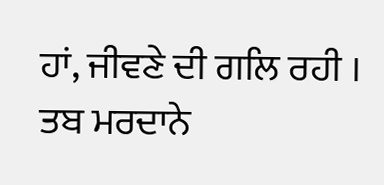ਹਾਂ, ਜੀਵਣੇ ਦੀ ਗਲਿ ਰਹੀ । ਤਬ ਮਰਦਾਨੇ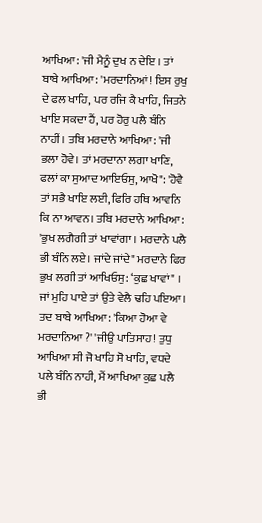ਆਖਿਆ: 'ਜੀ ਮੈਨੂੰ ਦੁਖ ਨ ਦੇਇ । ਤਾਂ ਬਾਬੇ ਆਖਿਆ: 'ਮਰਦਾਨਿਆਂ! ਇਸ ਰੁਖੁ ਦੇ ਫਲ ਖਾਹਿ, ਪਰ ਰਜਿ ਕੈ ਖਾਹਿ, ਜਿਤਨੇ ਖਾਇ ਸਕਦਾ ਹੈਂ, ਪਰ ਹੋਰੁ ਪਲੈ ਬੰਨਿ ਨਾਹੀਂ। ਤਬਿ ਮਰਦਾਨੇ ਆਖਿਆ: 'ਜੀ ਭਲਾ ਹੋਵੇ। ਤਾਂ ਮਰਦਾਨਾ ਲਗਾ ਖਾਣਿ, ਫਲਾਂ ਕਾ ਸੁਆਦ ਆਇਓਸੁ, ਆਖੋ": 'ਹੋਵੈ ਤਾਂ ਸਭੈ ਖਾਇ ਲਈ, ਫਿਰਿ ਹਥਿ ਆਵਨਿ ਕਿ ਨਾ ਆਵਨ। ਤਬਿ ਮਰਦਾਨੇ ਆਖਿਆ: 'ਭੁਖ ਲਗੈਗੀ ਤਾਂ ਖਾਵਾਂਗਾ । ਮਰਦਾਨੇ ਪਲੈ ਭੀ ਬੰਨਿ ਲਏ। ਜਾਂਦੇ ਜਾਂਦੇ" ਮਰਦਾਨੇ ਫਿਰ ਭੁਖ ਲਗੀ ਤਾਂ ਆਖਿਓਸੁ: ‘ਕੁਛ ਖਾਵਾਂ" । ਜਾਂ ਮੁਹਿ ਪਾਏ ਤਾਂ ਉਤੇ ਵੇਲੈ ਢਹਿ ਪਇਆ। ਤਦ ਬਾਬੇ ਆਖਿਆ: 'ਕਿਆ ਹੋਆ ਵੇ ਮਰਦਾਨਿਆ ?' 'ਜੀਉ ਪਾਤਿਸਾਹ! ਤੁਧੁ ਆਖਿਆ ਸੀ ਜੋ ਖਾਹਿ ਸੋ ਖਾਹਿ, ਵਧਦੇ ਪਲੇ ਬੰਨਿ ਨਾਹੀ, ਮੈਂ ਆਖਿਆ ਕੁਛ ਪਲੈ ਭੀ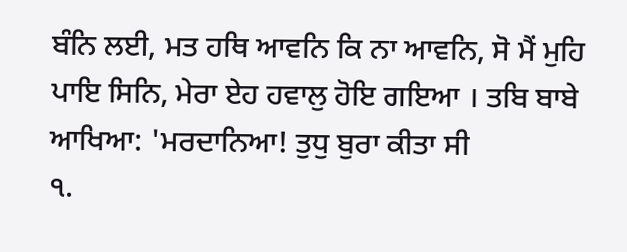ਬੰਨਿ ਲਈ, ਮਤ ਹਥਿ ਆਵਨਿ ਕਿ ਨਾ ਆਵਨਿ, ਸੋ ਮੈਂ ਮੁਹਿ ਪਾਇ ਸਿਨਿ, ਮੇਰਾ ਏਹ ਹਵਾਲੁ ਹੋਇ ਗਇਆ । ਤਬਿ ਬਾਬੇ ਆਖਿਆ: 'ਮਰਦਾਨਿਆ! ਤੁਧੁ ਬੁਰਾ ਕੀਤਾ ਸੀ
੧.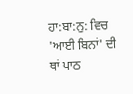ਹਾ:ਬਾ:ਨੁ: ਵਿਚ 'ਆਈ ਬਿਨਾਂ' ਦੀ ਥਾਂ ਪਾਠ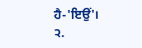ਹੈ-'ਇਉਂ'।
੨.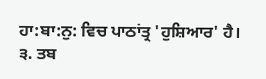ਹਾ:ਬਾ:ਨੁ: ਵਿਚ ਪਾਠਾਂਤ੍ਰ 'ਹੁਸ਼ਿਆਰ' ਹੈ।
੩. ਤਬ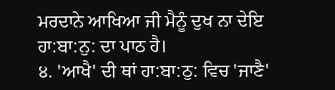ਮਰਦਾਨੇ ਆਖਿਆ ਜੀ ਮੈਨੂੰ ਦੁਖ ਨਾ ਦੇਇ ਹਾ:ਬਾ:ਨੁ: ਦਾ ਪਾਠ ਹੈ।
੪. 'ਆਖੈ' ਦੀ ਥਾਂ ਹਾ:ਬਾ:ਠੁ: ਵਿਚ 'ਜਾਣੈ'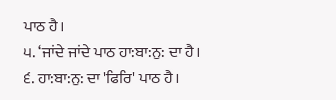ਪਾਠ ਹੈ।
੫. ‘ਜਾਂਦੇ ਜਾਂਦੇ ਪਾਠ ਹਾ:ਬਾ:ਨੁ: ਦਾ ਹੈ।
੬. ਹਾ:ਬਾ:ਨੁ: ਦਾ 'ਫਿਰਿ' ਪਾਠ ਹੈ।